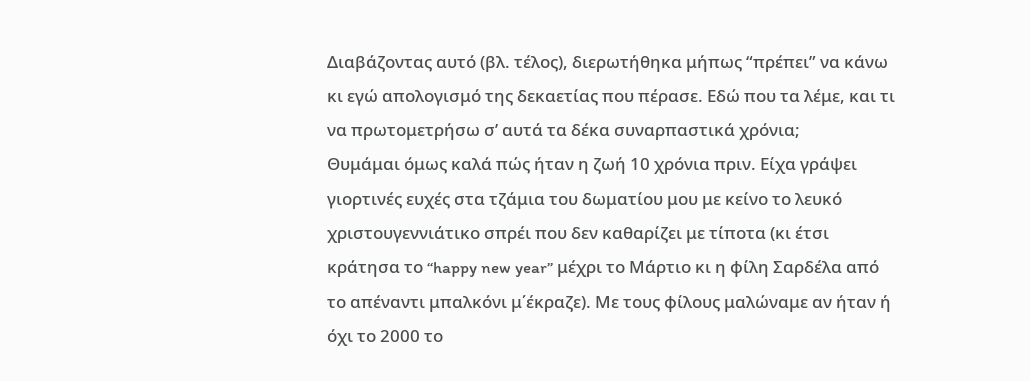Διαβάζοντας αυτό (βλ. τέλος), διερωτήθηκα μήπως “πρέπει” να κάνω κι εγώ απολογισμό της δεκαετίας που πέρασε. Εδώ που τα λέμε, και τι να πρωτομετρήσω σ’ αυτά τα δέκα συναρπαστικά χρόνια;
Θυμάμαι όμως καλά πώς ήταν η ζωή 10 χρόνια πριν. Είχα γράψει γιορτινές ευχές στα τζάμια του δωματίου μου με κείνο το λευκό χριστουγεννιάτικο σπρέι που δεν καθαρίζει με τίποτα (κι έτσι κράτησα το “happy new year” μέχρι το Μάρτιο κι η φίλη Σαρδέλα από το απέναντι μπαλκόνι μ΄έκραζε). Με τους φίλους μαλώναμε αν ήταν ή όχι το 2000 το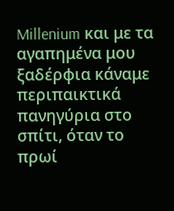Millenium και με τα αγαπημένα μου ξαδέρφια κάναμε περιπαικτικά πανηγύρια στο σπίτι, όταν το πρωί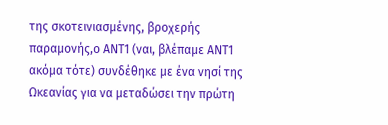της σκοτεινιασμένης, βροχερής παραμονής,ο ΑΝΤ1 (ναι, βλέπαμε ΑΝΤ1 ακόμα τότε) συνδέθηκε με ένα νησί της Ωκεανίας για να μεταδώσει την πρώτη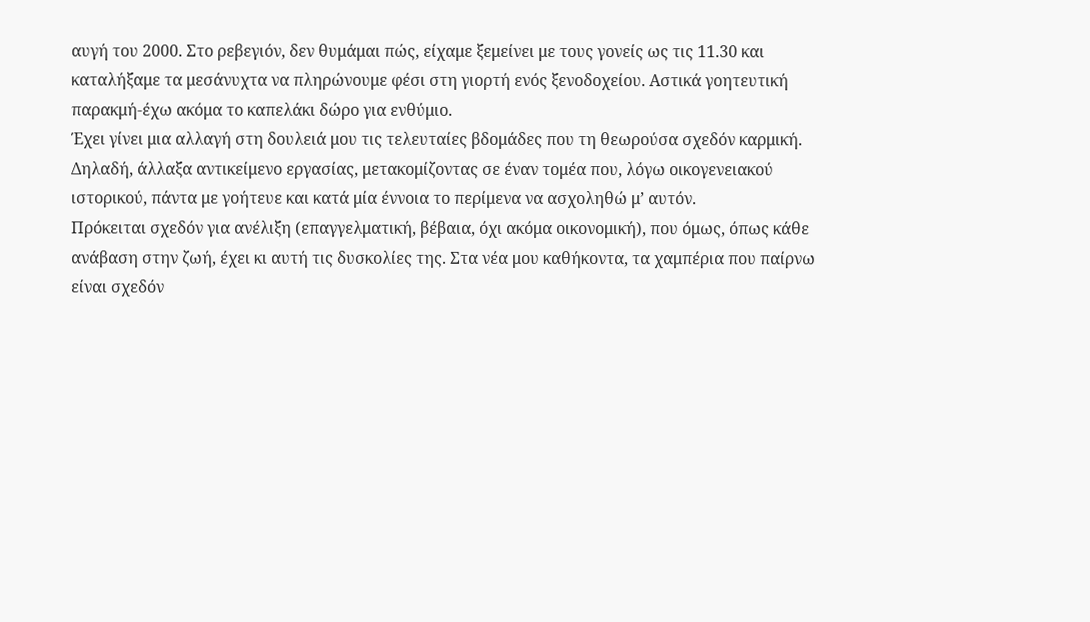αυγή του 2000. Στο ρεβεγιόν, δεν θυμάμαι πώς, είχαμε ξεμείνει με τους γονείς ως τις 11.30 και καταλήξαμε τα μεσάνυχτα να πληρώνουμε φέσι στη γιορτή ενός ξενοδοχείου. Αστικά γοητευτική παρακμή-έχω ακόμα το καπελάκι δώρο για ενθύμιο.
Έχει γίνει μια αλλαγή στη δουλειά μου τις τελευταίες βδομάδες που τη θεωρούσα σχεδόν καρμική. Δηλαδή, άλλαξα αντικείμενο εργασίας, μετακομίζοντας σε έναν τομέα που, λόγω οικογενειακού ιστορικού, πάντα με γοήτευε και κατά μία έννοια το περίμενα να ασχοληθώ μ’ αυτόν.
Πρόκειται σχεδόν για ανέλιξη (επαγγελματική, βέβαια, όχι ακόμα οικονομική), που όμως, όπως κάθε ανάβαση στην ζωή, έχει κι αυτή τις δυσκολίες της. Στα νέα μου καθήκοντα, τα χαμπέρια που παίρνω είναι σχεδόν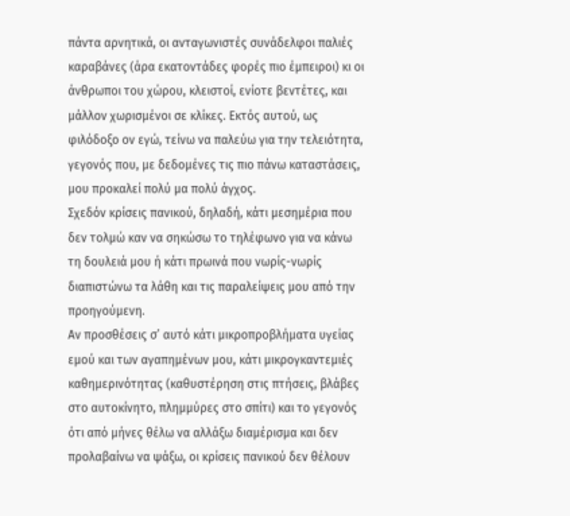πάντα αρνητικά, οι ανταγωνιστές συνάδελφοι παλιές καραβάνες (άρα εκατοντάδες φορές πιο έμπειροι) κι οι άνθρωποι του χώρου, κλειστοί, ενίοτε βεντέτες, και μάλλον χωρισμένοι σε κλίκες. Εκτός αυτού, ως φιλόδοξο ον εγώ, τείνω να παλεύω για την τελειότητα, γεγονός που, με δεδομένες τις πιο πάνω καταστάσεις, μου προκαλεί πολύ μα πολύ άγχος.
Σχεδόν κρίσεις πανικού, δηλαδή, κάτι μεσημέρια που δεν τολμώ καν να σηκώσω το τηλέφωνο για να κάνω τη δουλειά μου ή κάτι πρωινά που νωρίς-νωρίς διαπιστώνω τα λάθη και τις παραλείψεις μου από την προηγούμενη.
Αν προσθέσεις σ’ αυτό κάτι μικροπροβλήματα υγείας εμού και των αγαπημένων μου, κάτι μικρογκαντεμιές καθημερινότητας (καθυστέρηση στις πτήσεις, βλάβες στο αυτοκίνητο, πλημμύρες στο σπίτι) και το γεγονός ότι από μήνες θέλω να αλλάξω διαμέρισμα και δεν προλαβαίνω να ψάξω, οι κρίσεις πανικού δεν θέλουν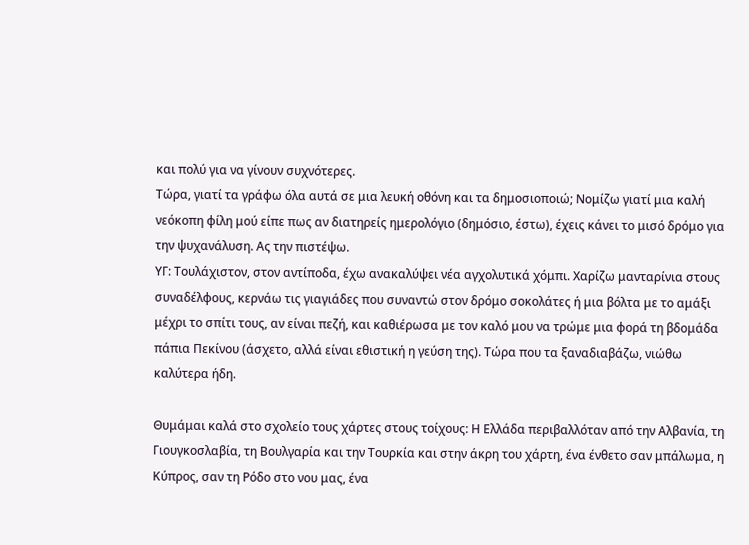και πολύ για να γίνουν συχνότερες.
Τώρα, γιατί τα γράφω όλα αυτά σε μια λευκή οθόνη και τα δημοσιοποιώ; Νομίζω γιατί μια καλή νεόκοπη φίλη μού είπε πως αν διατηρείς ημερολόγιο (δημόσιο, έστω), έχεις κάνει το μισό δρόμο για την ψυχανάλυση. Ας την πιστέψω.
ΥΓ: Τουλάχιστον, στον αντίποδα, έχω ανακαλύψει νέα αγχολυτικά χόμπι. Χαρίζω μανταρίνια στους συναδέλφους, κερνάω τις γιαγιάδες που συναντώ στον δρόμο σοκολάτες ή μια βόλτα με το αμάξι μέχρι το σπίτι τους, αν είναι πεζή, και καθιέρωσα με τον καλό μου να τρώμε μια φορά τη βδομάδα πάπια Πεκίνου (άσχετο, αλλά είναι εθιστική η γεύση της). Τώρα που τα ξαναδιαβάζω, νιώθω καλύτερα ήδη.

Θυμάμαι καλά στο σχολείο τους χάρτες στους τοίχους: Η Ελλάδα περιβαλλόταν από την Αλβανία, τη Γιουγκοσλαβία, τη Βουλγαρία και την Τουρκία και στην άκρη του χάρτη, ένα ένθετο σαν μπάλωμα, η Κύπρος, σαν τη Ρόδο στο νου μας, ένα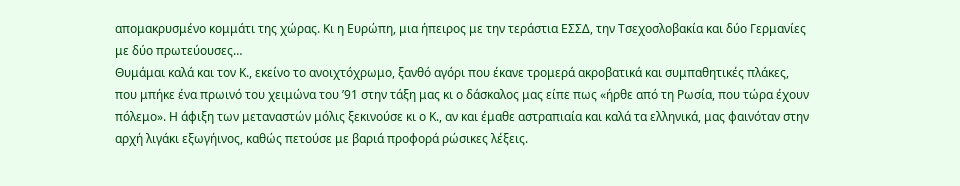απομακρυσμένο κομμάτι της χώρας. Κι η Ευρώπη, μια ήπειρος με την τεράστια ΕΣΣΔ, την Τσεχοσλοβακία και δύο Γερμανίες με δύο πρωτεύουσες…
Θυμάμαι καλά και τον Κ., εκείνο το ανοιχτόχρωμο, ξανθό αγόρι που έκανε τρομερά ακροβατικά και συμπαθητικές πλάκες, που μπήκε ένα πρωινό του χειμώνα του ’91 στην τάξη μας κι ο δάσκαλος μας είπε πως «ήρθε από τη Ρωσία, που τώρα έχουν πόλεμο». Η άφιξη των μεταναστών μόλις ξεκινούσε κι ο Κ., αν και έμαθε αστραπιαία και καλά τα ελληνικά, μας φαινόταν στην αρχή λιγάκι εξωγήινος, καθώς πετούσε με βαριά προφορά ρώσικες λέξεις.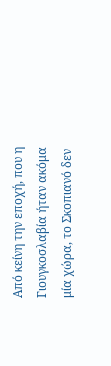Από κείνη την εποχή, που η Γιουγκοσλαβία ήταν ακόμα μία χώρα, το Σκοπιανό δεν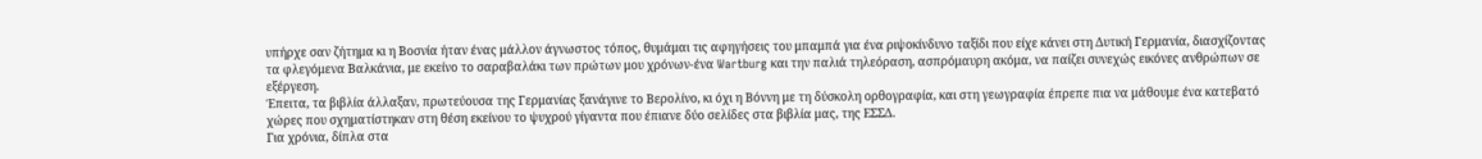υπήρχε σαν ζήτημα κι η Βοσνία ήταν ένας μάλλον άγνωστος τόπος, θυμάμαι τις αφηγήσεις του μπαμπά για ένα ριψοκίνδυνο ταξίδι που είχε κάνει στη Δυτική Γερμανία, διασχίζοντας τα φλεγόμενα Βαλκάνια, με εκείνο το σαραβαλάκι των πρώτων μου χρόνων-ένα Wartburg και την παλιά τηλεόραση, ασπρόμαυρη ακόμα, να παίζει συνεχώς εικόνες ανθρώπων σε εξέργεση.
Έπειτα, τα βιβλία άλλαξαν, πρωτεύουσα της Γερμανίας ξανάγινε το Βερολίνο, κι όχι η Βόννη με τη δύσκολη ορθογραφία, και στη γεωγραφία έπρεπε πια να μάθουμε ένα κατεβατό χώρες που σχηματίστηκαν στη θέση εκείνου το ψυχρού γίγαντα που έπιανε δύο σελίδες στα βιβλία μας, της ΕΣΣΔ.
Για χρόνια, δίπλα στα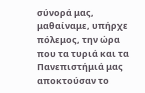σύνορά μας, μαθαίναμε, υπήρχε πόλεμος, την ώρα που τα τυριά και τα Πανεπιστήμιά μας αποκτούσαν το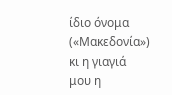ίδιο όνομα («Μακεδονία») κι η γιαγιά μου η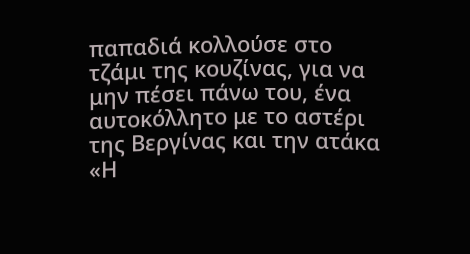παπαδιά κολλούσε στο τζάμι της κουζίνας, για να μην πέσει πάνω του, ένα αυτοκόλλητο με το αστέρι της Βεργίνας και την ατάκα «Η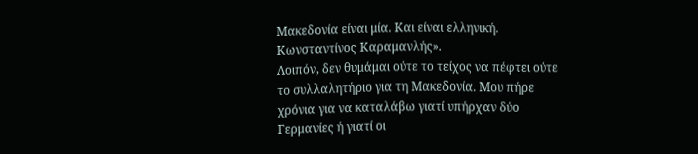Μακεδονία είναι μία. Και είναι ελληνική. Κωνσταντίνος Καραμανλής».
Λοιπόν, δεν θυμάμαι ούτε το τείχος να πέφτει ούτε το συλλαλητήριο για τη Μακεδονία. Μου πήρε χρόνια για να καταλάβω γιατί υπήρχαν δύο Γερμανίες ή γιατί οι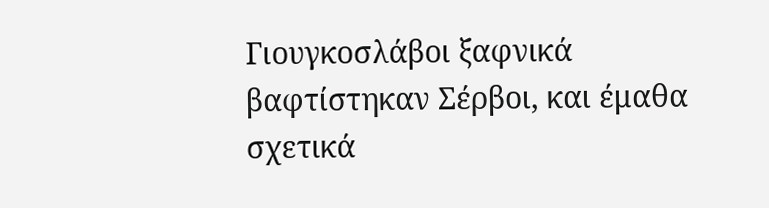Γιουγκοσλάβοι ξαφνικά βαφτίστηκαν Σέρβοι, και έμαθα σχετικά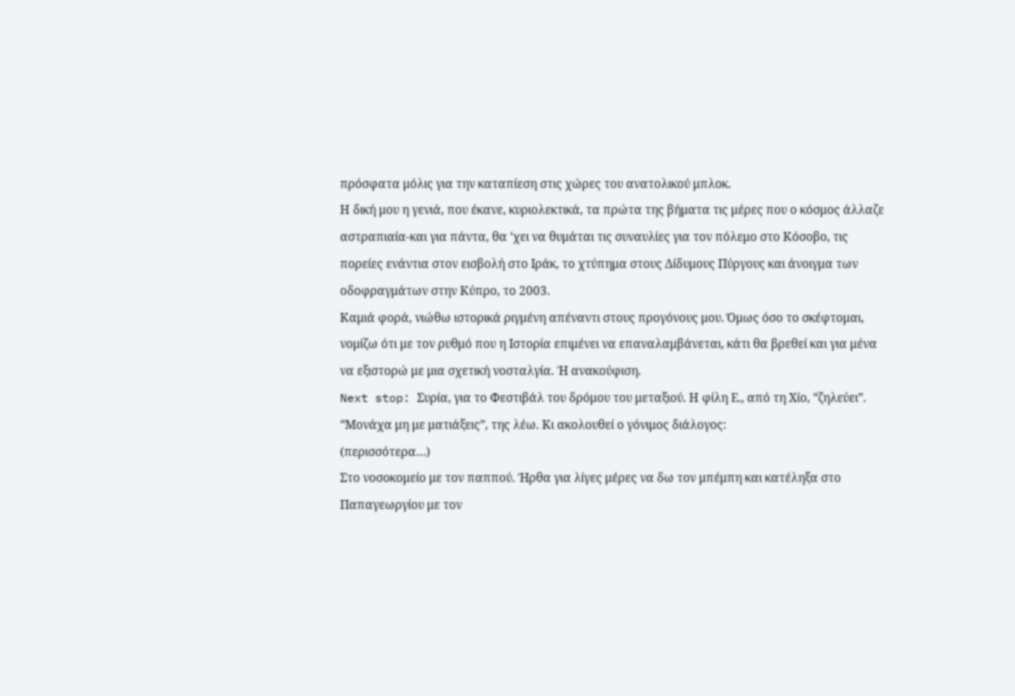πρόσφατα μόλις για την καταπίεση στις χώρες του ανατολικού μπλοκ.
Η δική μου η γενιά, που έκανε, κυριολεκτικά, τα πρώτα της βήματα τις μέρες που ο κόσμος άλλαζε αστραπιαία-και για πάντα, θα ‘χει να θυμάται τις συναυλίες για τον πόλεμο στο Κόσοβο, τις πορείες ενάντια στον εισβολή στο Ιράκ, το χτύπημα στους Δίδυμους Πύργους και άνοιγμα των οδοφραγμάτων στην Κύπρο, το 2003.
Καμιά φορά, νιώθω ιστορικά ριγμένη απέναντι στους προγόνους μου. Όμως όσο το σκέφτομαι, νομίζω ότι με τον ρυθμό που η Ιστορία επιμένει να επαναλαμβάνεται, κάτι θα βρεθεί και για μένα να εξιστορώ με μια σχετική νοσταλγία. Ή ανακούφιση.
Next stop: Συρία, για το Φεστιβάλ του δρόμου του μεταξιού. Η φίλη Ε., από τη Χίο, “ζηλεύει”. “Μονάχα μη με ματιάξεις”, της λέω. Κι ακολουθεί ο γόνιμος διάλογος:
(περισσότερα…)
Στο νοσοκομείο με τον παππού. Ήρθα για λίγες μέρες να δω τον μπέμπη και κατέληξα στο Παπαγεωργίου με τον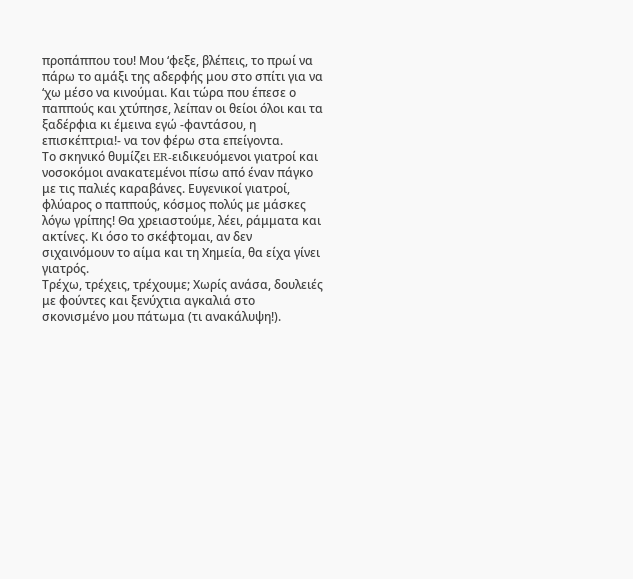προπάππου του! Μου ‘φεξε, βλέπεις, το πρωί να πάρω το αμάξι της αδερφής μου στο σπίτι για να ‘χω μέσο να κινούμαι. Και τώρα που έπεσε ο παππούς και χτύπησε, λείπαν οι θείοι όλοι και τα ξαδέρφια κι έμεινα εγώ -φαντάσου, η επισκέπτρια!- να τον φέρω στα επείγοντα.
Το σκηνικό θυμίζει ER-ειδικευόμενοι γιατροί και νοσοκόμοι ανακατεμένοι πίσω από έναν πάγκο με τις παλιές καραβάνες. Ευγενικοί γιατροί, φλύαρος ο παππούς, κόσμος πολύς με μάσκες λόγω γρίπης! Θα χρειαστούμε, λέει, ράμματα και ακτίνες. Κι όσο το σκέφτομαι, αν δεν σιχαινόμουν το αίμα και τη Χημεία, θα είχα γίνει γιατρός.
Τρέχω, τρέχεις, τρέχουμε; Χωρίς ανάσα, δουλειές με φούντες και ξενύχτια αγκαλιά στο σκονισμένο μου πάτωμα (τι ανακάλυψη!).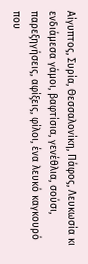Αίγυπτος, Συρία, Θεσσαλονίκη, Πάφος, Λευκωσία κι ενδιάμεσα γάμοι, βαφτίσια, γενέθλια, σούσι, παρεξηγήσεις, αφίξεις, φίλοι, ένα λευκό καγκουρό που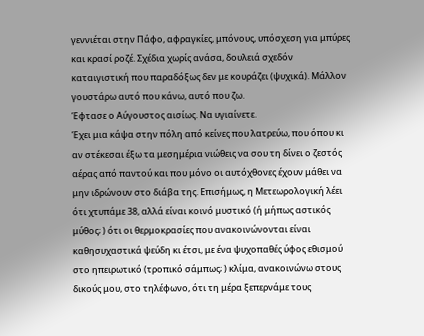γεννιέται στην Πάφο, αφραγκίες, μπόνους, υπόσχεση για μπύρες και κρασί ροζέ. Σχέδια χωρίς ανάσα, δουλειά σχεδόν καταιγιστική που παραδόξως δεν με κουράζει (ψυχικά). Μάλλον γουστάρω αυτό που κάνω, αυτό που ζω.
Έφτασε ο Αύγουστος αισίως. Να υγιαίνετε.
Έχει μια κάψα στην πόλη από κείνες που λατρεύω, που όπου κι αν στέκεσαι έξω τα μεσημέρια νιώθεις να σου τη δίνει ο ζεστός αέρας από παντού και που μόνο οι αυτόχθονες έχουν μάθει να μην ιδρώνουν στο διάβα της. Επισήμως, η Μετεωρολογική λέει ότι χτυπάμε 38, αλλά είναι κοινό μυστικό (ή μήπως αστικός μύθος; ) ότι οι θερμοκρασίες που ανακοινώνονται είναι καθησυχαστικά ψεύδη κι έτσι, με ένα ψυχοπαθές ύφος εθισμού στο ηπειρωτικό (τροπικό σάμπως; ) κλίμα, ανακοινώνω στους δικούς μου, στο τηλέφωνο, ότι τη μέρα ξεπερνάμε τους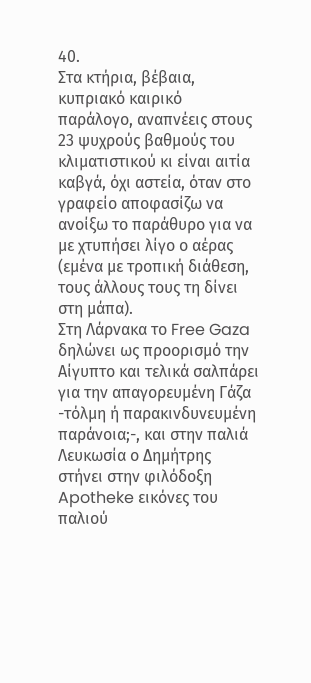40.
Στα κτήρια, βέβαια, κυπριακό καιρικό παράλογο, αναπνέεις στους 23 ψυχρούς βαθμούς του κλιματιστικού κι είναι αιτία καβγά, όχι αστεία, όταν στο γραφείο αποφασίζω να ανοίξω το παράθυρο για να με χτυπήσει λίγο ο αέρας (εμένα με τροπική διάθεση, τους άλλους τους τη δίνει στη μάπα).
Στη Λάρνακα το Free Gaza δηλώνει ως προορισμό την Αίγυπτο και τελικά σαλπάρει για την απαγορευμένη Γάζα -τόλμη ή παρακινδυνευμένη παράνοια;-, και στην παλιά Λευκωσία ο Δημήτρης στήνει στην φιλόδοξη Apotheke εικόνες του παλιού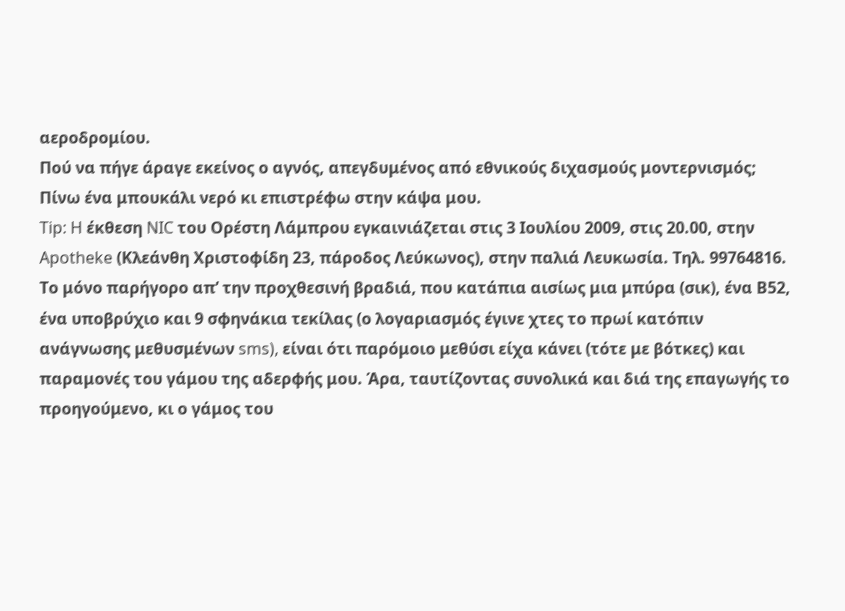αεροδρομίου.
Πού να πήγε άραγε εκείνος ο αγνός, απεγδυμένος από εθνικούς διχασμούς μοντερνισμός;
Πίνω ένα μπουκάλι νερό κι επιστρέφω στην κάψα μου.
Tip: H έκθεση NIC του Ορέστη Λάμπρου εγκαινιάζεται στις 3 Ιουλίου 2009, στις 20.00, στην Apotheke (Κλεάνθη Χριστοφίδη 23, πάροδος Λεύκωνος), στην παλιά Λευκωσία. Τηλ. 99764816.
Το μόνο παρήγορο απ’ την προχθεσινή βραδιά, που κατάπια αισίως μια μπύρα (σικ), ένα Β52, ένα υποβρύχιο και 9 σφηνάκια τεκίλας (ο λογαριασμός έγινε χτες το πρωί κατόπιν ανάγνωσης μεθυσμένων sms), είναι ότι παρόμοιο μεθύσι είχα κάνει (τότε με βότκες) και παραμονές του γάμου της αδερφής μου. Άρα, ταυτίζοντας συνολικά και διά της επαγωγής το προηγούμενο, κι ο γάμος του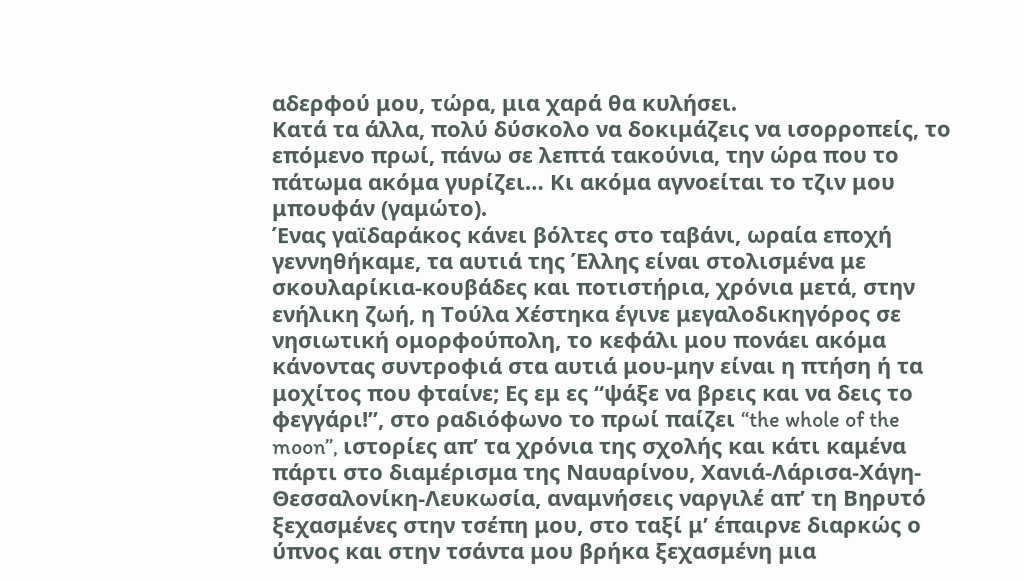αδερφού μου, τώρα, μια χαρά θα κυλήσει.
Κατά τα άλλα, πολύ δύσκολο να δοκιμάζεις να ισορροπείς, το επόμενο πρωί, πάνω σε λεπτά τακούνια, την ώρα που το πάτωμα ακόμα γυρίζει… Κι ακόμα αγνοείται το τζιν μου μπουφάν (γαμώτο).
Ένας γαϊδαράκος κάνει βόλτες στο ταβάνι, ωραία εποχή γεννηθήκαμε, τα αυτιά της Έλλης είναι στολισμένα με σκουλαρίκια-κουβάδες και ποτιστήρια, χρόνια μετά, στην ενήλικη ζωή, η Τούλα Χέστηκα έγινε μεγαλοδικηγόρος σε νησιωτική ομορφούπολη, το κεφάλι μου πονάει ακόμα κάνοντας συντροφιά στα αυτιά μου-μην είναι η πτήση ή τα μοχίτος που φταίνε; Ες εμ ες “ψάξε να βρεις και να δεις το φεγγάρι!”, στο ραδιόφωνο το πρωί παίζει “the whole of the moon”, ιστορίες απ’ τα χρόνια της σχολής και κάτι καμένα πάρτι στο διαμέρισμα της Ναυαρίνου, Χανιά-Λάρισα-Χάγη-Θεσσαλονίκη-Λευκωσία, αναμνήσεις ναργιλέ απ’ τη Βηρυτό ξεχασμένες στην τσέπη μου, στο ταξί μ’ έπαιρνε διαρκώς ο ύπνος και στην τσάντα μου βρήκα ξεχασμένη μια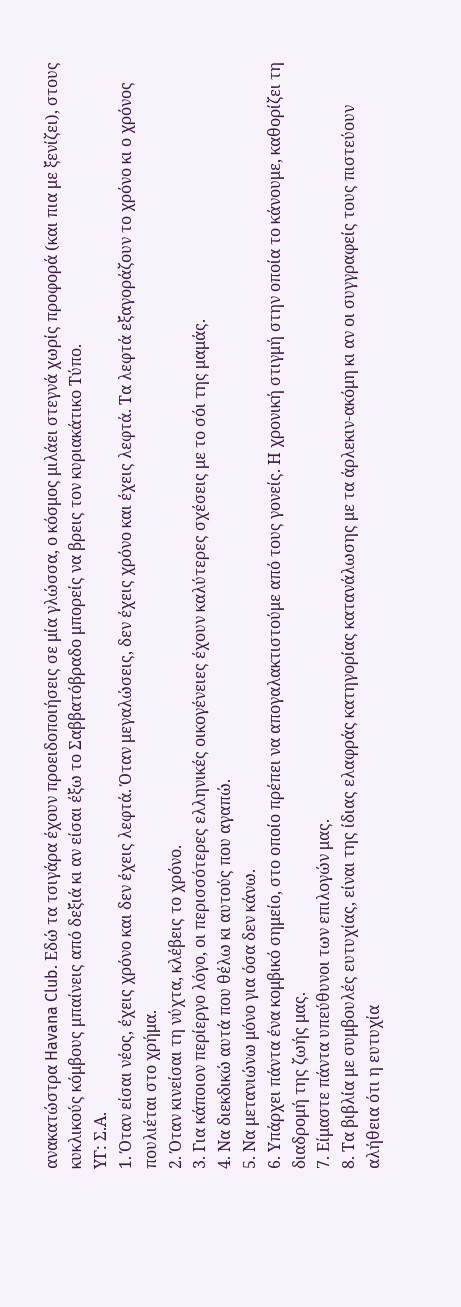ανακατώστρα Havana Club. Εδώ τα τσιγάρα έχουν προειδοποιήσεις σε μία γλώσσα, ο κόσμος μιλάει στεγνά χωρίς προφορά (και πια με ξενίζει), στους κυκλικούς κόμβους μπαίνεις από δεξιά κι αν είσαι έξω το Σαββατόβραδο μπορείς να βρεις τον κυριακάτικο Τύπο.
ΥΓ: Σ.Α.
1. Όταν είσαι νέος, έχεις χρόνο και δεν έχεις λεφτά. Όταν μεγαλώσεις, δεν έχεις χρόνο και έχεις λεφτά. Τα λεφτά εξαγοράζουν το χρόνο κι ο χρόνος πουλιέται στο χρήμα.
2. Όταν κινείσαι τη νύχτα, κλέβεις το χρόνο.
3. Για κάποιον περίεργο λόγο, οι περισσότερες ελληνικές οικογένειες έχουν καλύτερες σχέσεις με το σόι της μαμάς.
4. Να διεκδικώ αυτά που θέλω κι αυτούς που αγαπώ.
5. Να μετανιώνω μόνο για όσα δεν κάνω.
6. Υπάρχει πάντα ένα κομβικό σημείο, στο οποίο πρέπει να απογαλακτιστούμε από τους γονείς. Η χρονική στιγμή στην οποία το κάνουμε, καθορίζει τη διαδρομή της ζωής μας.
7. Είμαστε πάντα υπεύθυνοι των επιλογών μας.
8. Τα βιβλία με συμβουλές ευτυχίας, είναι της ίδιας ελαφράς κατηγορίας κατανάλωσης με τα άρλεκιν-ακόμη κι αν οι συγγραφείς τους πιστεύουν αλήθεια ότι η ευτυχία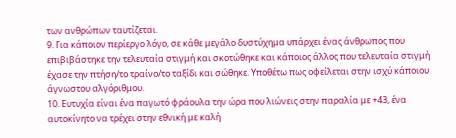των ανθρώπων ταυτίζεται.
9. Για κάποιον περίεργο λόγο, σε κάθε μεγάλο δυστύχημα υπάρχει ένας άνθρωπος που επιβιβάστηκε την τελευταία στιγμή και σκοτώθηκε και κάποιος άλλος που τελευταία στιγμή έχασε την πτήση/το τραίνο/το ταξίδι και σώθηκε. Υποθέτω πως οφείλεται στην ισχύ κάποιου άγνωστου αλγόριθμου.
10. Ευτυχία είναι ένα παγωτό φράουλα την ώρα που λιώνεις στην παραλία με +43, ένα αυτοκίνητο να τρέχει στην εθνική με καλή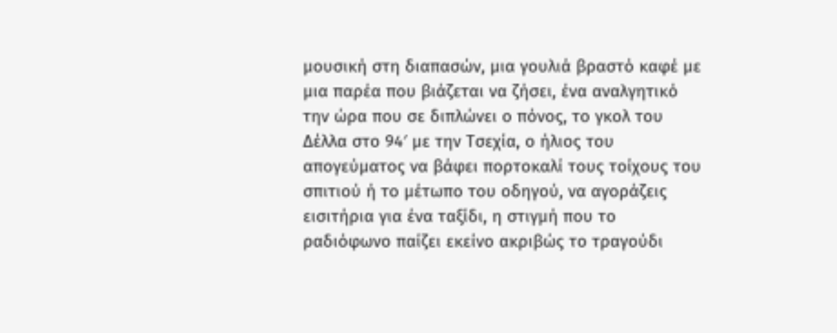μουσική στη διαπασών, μια γουλιά βραστό καφέ με μια παρέα που βιάζεται να ζήσει, ένα αναλγητικό την ώρα που σε διπλώνει ο πόνος, το γκολ του Δέλλα στο 94′ με την Τσεχία, ο ήλιος του απογεύματος να βάφει πορτοκαλί τους τοίχους του σπιτιού ή το μέτωπο του οδηγού, να αγοράζεις εισιτήρια για ένα ταξίδι, η στιγμή που το ραδιόφωνο παίζει εκείνο ακριβώς το τραγούδι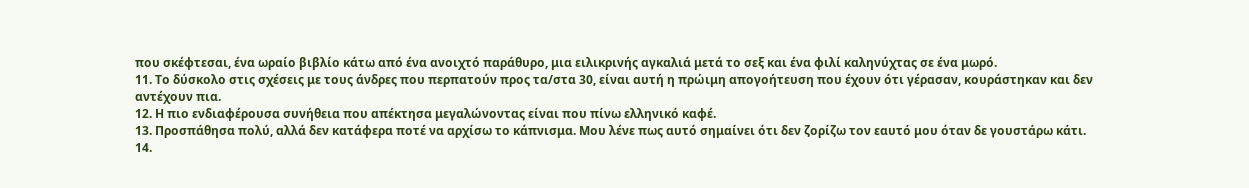που σκέφτεσαι, ένα ωραίο βιβλίο κάτω από ένα ανοιχτό παράθυρο, μια ειλικρινής αγκαλιά μετά το σεξ και ένα φιλί καληνύχτας σε ένα μωρό.
11. Το δύσκολο στις σχέσεις με τους άνδρες που περπατούν προς τα/στα 30, είναι αυτή η πρώιμη απογοήτευση που έχουν ότι γέρασαν, κουράστηκαν και δεν αντέχουν πια.
12. Η πιο ενδιαφέρουσα συνήθεια που απέκτησα μεγαλώνοντας είναι που πίνω ελληνικό καφέ.
13. Προσπάθησα πολύ, αλλά δεν κατάφερα ποτέ να αρχίσω το κάπνισμα. Μου λένε πως αυτό σημαίνει ότι δεν ζορίζω τον εαυτό μου όταν δε γουστάρω κάτι.
14.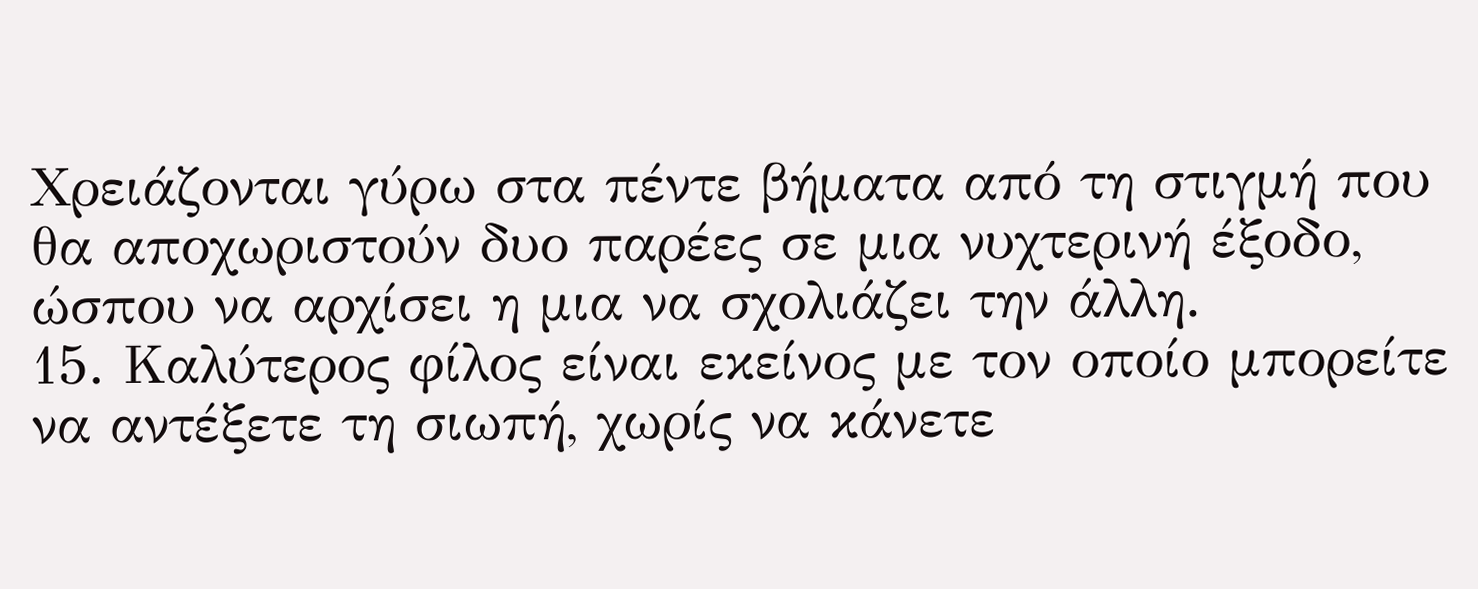Χρειάζονται γύρω στα πέντε βήματα από τη στιγμή που θα αποχωριστούν δυο παρέες σε μια νυχτερινή έξοδο, ώσπου να αρχίσει η μια να σχολιάζει την άλλη.
15. Καλύτερος φίλος είναι εκείνος με τον οποίο μπορείτε να αντέξετε τη σιωπή, χωρίς να κάνετε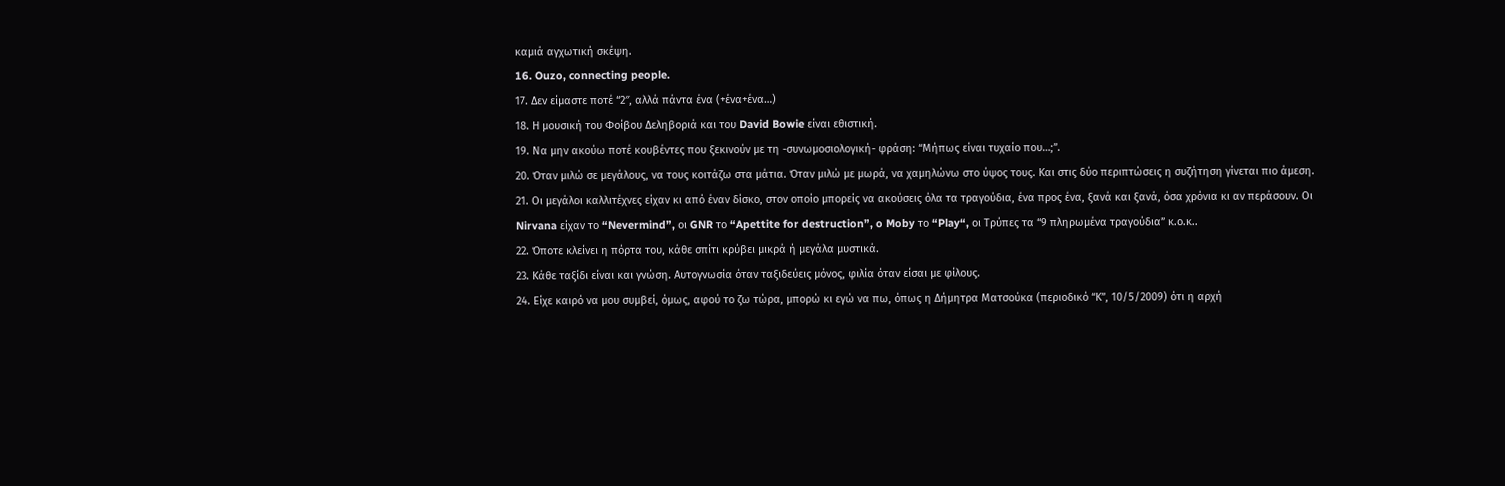καμιά αγχωτική σκέψη.
16. Ouzo, connecting people.
17. Δεν είμαστε ποτέ “2″, αλλά πάντα ένα (+ένα+ένα…)
18. Η μουσική του Φοίβου Δεληβοριά και του David Bowie είναι εθιστική.
19. Να μην ακούω ποτέ κουβέντες που ξεκινούν με τη -συνωμοσιολογική- φράση: “Μήπως είναι τυχαίο που…;”.
20. Όταν μιλώ σε μεγάλους, να τους κοιτάζω στα μάτια. Όταν μιλώ με μωρά, να χαμηλώνω στο ύψος τους. Και στις δύο περιπτώσεις η συζήτηση γίνεται πιο άμεση.
21. Οι μεγάλοι καλλιτέχνες είχαν κι από έναν δίσκο, στον οποίο μπορείς να ακούσεις όλα τα τραγούδια, ένα προς ένα, ξανά και ξανά, όσα χρόνια κι αν περάσουν. Οι Nirvana είχαν το “Nevermind”, οι GNR το “Apettite for destruction”, o Moby το “Play“, οι Τρύπες τα “9 πληρωμένα τραγούδια” κ.ο.κ..
22. Όποτε κλείνει η πόρτα του, κάθε σπίτι κρύβει μικρά ή μεγάλα μυστικά.
23. Κάθε ταξίδι είναι και γνώση. Αυτογνωσία όταν ταξιδεύεις μόνος, φιλία όταν είσαι με φίλους.
24. Είχε καιρό να μου συμβεί, όμως, αφού το ζω τώρα, μπορώ κι εγώ να πω, όπως η Δήμητρα Ματσούκα (περιοδικό “Κ”, 10/5/2009) ότι η αρχή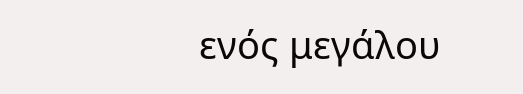ενός μεγάλου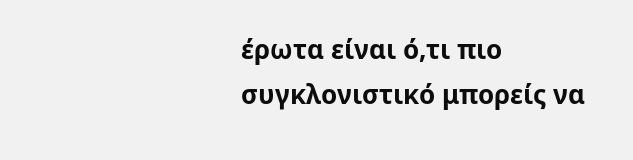έρωτα είναι ό,τι πιο συγκλονιστικό μπορείς να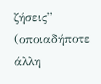ζήσεις” (οποιαδήποτε άλλη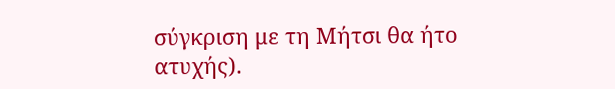σύγκριση με τη Μήτσι θα ήτο ατυχής).